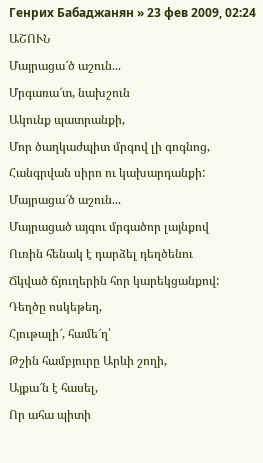Генрих Бабаджанян » 23 фев 2009, 02:24
ԱՇՈՒՆ
Մայրացա՜ծ աշուն...
Մրգառա՜տ, նախշուն
Ակունք պատրանքի,
Մոր ծաղկաժպիտ մրգով լի գոգնոց,
Հանգրվան սիրո ու կախարդանքի:
Մայրացա՜ծ աշուն...
Մայրացած այգու մրգածոր լայնքով
Ուռին հենակ է դարձել դեղծենու
Ճկված ճյուղերին հոր կարեկցանքով:
Դեղծը ոսկեթեղ,
Հյութալի՜, համե՜ղ՝
Թշին համբյուրը Արևի շողի,
Այքա՜ն է հասել,
Որ ահա պիտի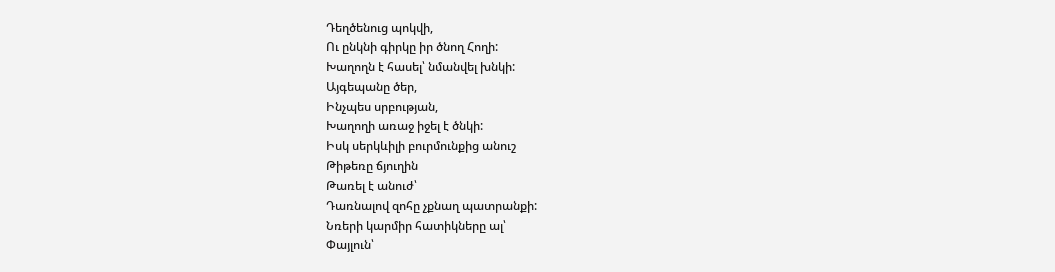Դեղծենուց պոկվի,
Ու ընկնի գիրկը իր ծնող Հողի:
Խաղողն է հասել՝ նմանվել խնկի:
Այգեպանը ծեր,
Ինչպես սրբության,
Խաղողի առաջ իջել է ծնկի:
Իսկ սերկևիլի բուրմունքից անուշ
Թիթեռը ճյուղին
Թառել է անուժ՝
Դառնալով զոհը չքնաղ պատրանքի:
Նռերի կարմիր հատիկները ալ՝
Փայլուն՝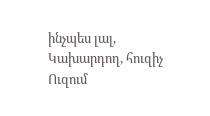ինչպես լալ,
Կախարդող, հուզիչ
Ուզում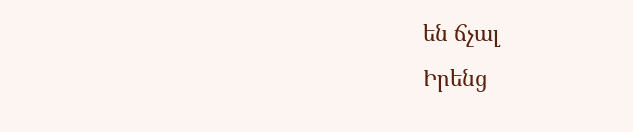են ճչալ
Իրենց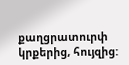քաղցրատուրփ կրքերից, հույզից: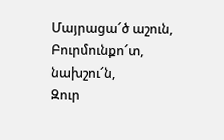Մայրացա՜ծ աշուն,
Բուրմունքո՜տ, նախշու՜ն,
Զուր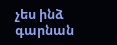չես ինձ գարնան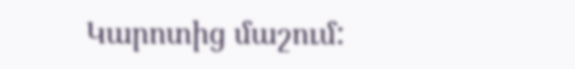Կարոտից մաշում: